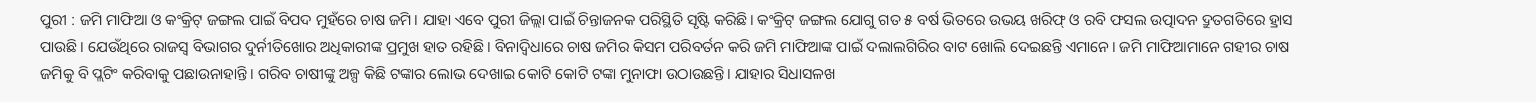ପୁରୀ : ଜମି ମାଫିଆ ଓ କଂକ୍ରିଟ୍ ଜଙ୍ଗଲ ପାଇଁ ବିପଦ ମୁହଁରେ ଚାଷ ଜମି। ଯାହା ଏବେ ପୁରୀ ଜିଲ୍ଲା ପାଇଁ ଚିନ୍ତାଜନକ ପରିସ୍ଥିତି ସୃଷ୍ଟି କରିଛି। କଂକ୍ରିଟ୍ ଜଙ୍ଗଲ ଯୋଗୁ ଗତ ୫ ବର୍ଷ ଭିତରେ ଉଭୟ ଖରିଫ୍ ଓ ରବି ଫସଲ ଉତ୍ପାଦନ ଦ୍ରୁତଗତିରେ ହ୍ରାସ ପାଉଛି। ଯେଉଁଥିରେ ରାଜସ୍ବ ବିଭାଗର ଦୁର୍ନୀତିଖୋର ଅଧିକାରୀଙ୍କ ପ୍ରମୁଖ ହାତ ରହିଛି। ବିନାଦ୍ବିଧାରେ ଚାଷ ଜମିର କିସମ ପରିବର୍ତନ କରି ଜମି ମାଫିଆଙ୍କ ପାଇଁ ଦଲାଲଗିରିର ବାଟ ଖୋଲି ଦେଇଛନ୍ତି ଏମାନେ। ଜମି ମାଫିଆମାନେ ଗହୀର ଚାଷ ଜମିକୁ ବି ପ୍ଲଟିଂ କରିବାକୁ ପଛାଉନାହାନ୍ତି। ଗରିବ ଚାଷୀଙ୍କୁ ଅଳ୍ପ କିଛି ଟଙ୍କାର ଲୋଭ ଦେଖାଇ କୋଟି କୋଟି ଟଙ୍କା ମୁନାଫା ଉଠାଉଛନ୍ତି। ଯାହାର ସିଧାସଳଖ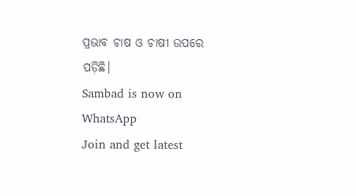ପ୍ରଭାବ ଚାଷ ଓ ଚାଷୀ ଉପରେ ପଡ଼ିଛି।
Sambad is now on WhatsApp
Join and get latest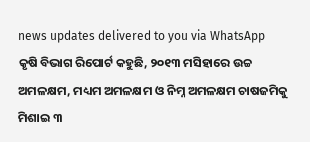news updates delivered to you via WhatsApp
କୃଷି ବିଭାଗ ରିପୋର୍ଟ କହୁଛି, ୨୦୧୩ ମସିହାରେ ଉଚ୍ଚ ଅମଳକ୍ଷମ, ମଧ୍ୟମ ଅମଳକ୍ଷମ ଓ ନିମ୍ନ ଅମଳକ୍ଷମ ଚାଷଜମିକୁ ମିଶାଇ ୩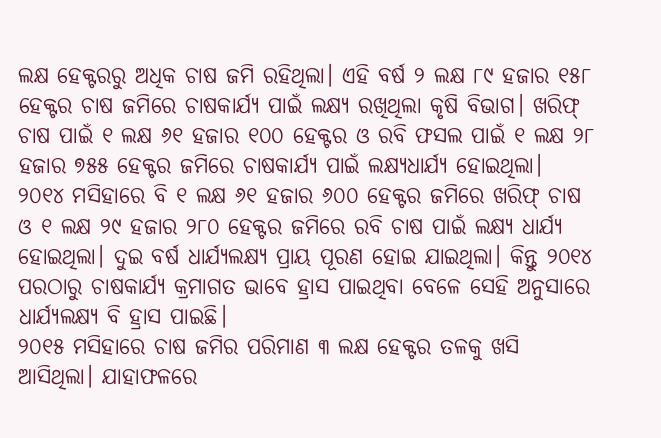ଲକ୍ଷ ହେକ୍ଟରରୁ ଅଧିକ ଚାଷ ଜମି ରହିଥିଲା। ଏହି ବର୍ଷ ୨ ଲକ୍ଷ ୮୯ ହଜାର ୧୫୮ ହେକ୍ଟର ଚାଷ ଜମିରେ ଚାଷକାର୍ଯ୍ୟ ପାଇଁ ଲକ୍ଷ୍ୟ ରଖିଥିଲା କୃଷି ବିଭାଗ। ଖରିଫ୍ ଚାଷ ପାଇଁ ୧ ଲକ୍ଷ ୬୧ ହଜାର ୧୦୦ ହେକ୍ଟର ଓ ରବି ଫସଲ ପାଇଁ ୧ ଲକ୍ଷ ୨୮ ହଜାର ୭୫୫ ହେକ୍ଟର ଜମିରେ ଚାଷକାର୍ଯ୍ୟ ପାଇଁ ଲକ୍ଷ୍ୟଧାର୍ଯ୍ୟ ହୋଇଥିଲା। ୨୦୧୪ ମସିହାରେ ବି ୧ ଲକ୍ଷ ୬୧ ହଜାର ୬୦୦ ହେକ୍ଟର ଜମିରେ ଖରିଫ୍ ଚାଷ ଓ ୧ ଲକ୍ଷ ୨୯ ହଜାର ୨୮୦ ହେକ୍ଟର ଜମିରେ ରବି ଚାଷ ପାଇଁ ଲକ୍ଷ୍ୟ ଧାର୍ଯ୍ୟ ହୋଇଥିଲା। ଦୁଇ ବର୍ଷ ଧାର୍ଯ୍ୟଲକ୍ଷ୍ୟ ପ୍ରାୟ ପୂରଣ ହୋଇ ଯାଇଥିଲା। କିନ୍ତୁ ୨୦୧୪ ପରଠାରୁ ଚାଷକାର୍ଯ୍ୟ କ୍ରମାଗତ ଭାବେ ହ୍ରାସ ପାଇଥିବା ବେଳେ ସେହି ଅନୁସାରେ ଧାର୍ଯ୍ୟଲକ୍ଷ୍ୟ ବି ହ୍ରାସ ପାଇଛି।
୨୦୧୫ ମସିହାରେ ଚାଷ ଜମିର ପରିମାଣ ୩ ଲକ୍ଷ ହେକ୍ଟର ତଳକୁ ଖସି ଆସିଥିଲା। ଯାହାଫଳରେ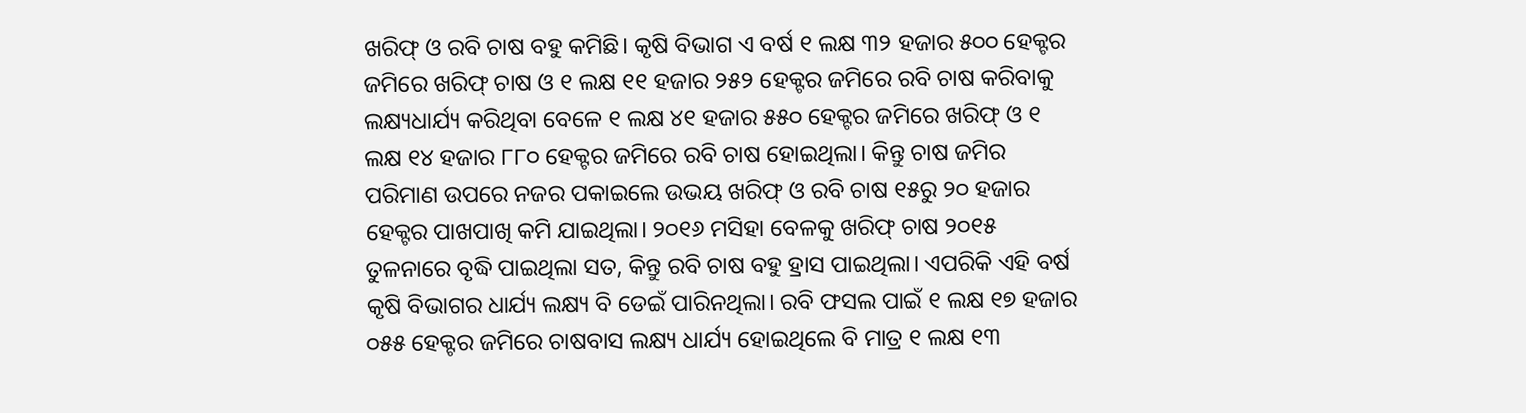ଖରିଫ୍ ଓ ରବି ଚାଷ ବହୁ କମିଛି। କୃଷି ବିଭାଗ ଏ ବର୍ଷ ୧ ଲକ୍ଷ ୩୨ ହଜାର ୫୦୦ ହେକ୍ଟର ଜମିରେ ଖରିଫ୍ ଚାଷ ଓ ୧ ଲକ୍ଷ ୧୧ ହଜାର ୨୫୨ ହେକ୍ଟର ଜମିରେ ରବି ଚାଷ କରିବାକୁ ଲକ୍ଷ୍ୟଧାର୍ଯ୍ୟ କରିଥିବା ବେଳେ ୧ ଲକ୍ଷ ୪୧ ହଜାର ୫୫୦ ହେକ୍ଟର ଜମିରେ ଖରିଫ୍ ଓ ୧ ଲକ୍ଷ ୧୪ ହଜାର ୮୮୦ ହେକ୍ଟର ଜମିରେ ରବି ଚାଷ ହୋଇଥିଲା। କିନ୍ତୁ ଚାଷ ଜମିର ପରିମାଣ ଉପରେ ନଜର ପକାଇଲେ ଉଭୟ ଖରିଫ୍ ଓ ରବି ଚାଷ ୧୫ରୁ ୨୦ ହଜାର ହେକ୍ଟର ପାଖପାଖି କମି ଯାଇଥିଲା। ୨୦୧୬ ମସିହା ବେଳକୁ ଖରିଫ୍ ଚାଷ ୨୦୧୫ ତୁଳନାରେ ବୃଦ୍ଧି ପାଇଥିଲା ସତ, କିନ୍ତୁ ରବି ଚାଷ ବହୁ ହ୍ରାସ ପାଇଥିଲା। ଏପରିକି ଏହି ବର୍ଷ କୃଷି ବିଭାଗର ଧାର୍ଯ୍ୟ ଲକ୍ଷ୍ୟ ବି ଡେଇଁ ପାରିନଥିଲା। ରବି ଫସଲ ପାଇଁ ୧ ଲକ୍ଷ ୧୭ ହଜାର ୦୫୫ ହେକ୍ଟର ଜମିରେ ଚାଷବାସ ଲକ୍ଷ୍ୟ ଧାର୍ଯ୍ୟ ହୋଇଥିଲେ ବି ମାତ୍ର ୧ ଲକ୍ଷ ୧୩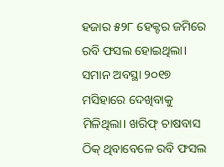ହଜାର ୫୨୮ ହେକ୍ଟର ଜମିରେ ରବି ଫସଲ ହୋଇଥିଲା। ସମାନ ଅବସ୍ଥା ୨୦୧୭ ମସିହାରେ ଦେଖିବାକୁ ମିଳିଥିଲା। ଖରିଫ୍ ଚାଷବାସ ଠିକ୍ ଥିବାବେଳେ ରବି ଫସଲ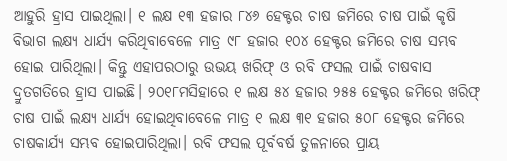ଆହୁରି ହ୍ରାସ ପାଇଥିଲା। ୧ ଲକ୍ଷ ୧୩ ହଜାର ୮୪୬ ହେକ୍ଟର ଚାଷ ଜମିରେ ଚାଷ ପାଇଁ କୃଷି ବିଭାଗ ଲକ୍ଷ୍ୟ ଧାର୍ଯ୍ୟ କରିଥିବାବେଳେ ମାତ୍ର ୯୮ ହଜାର ୧୦୪ ହେକ୍ଟର ଜମିରେ ଚାଷ ସମ୍ଭବ ହୋଇ ପାରିଥିଲା। କିନ୍ତୁ ଏହାପରଠାରୁ ଉଭୟ ଖରିଫ୍ ଓ ରବି ଫସଲ ପାଇଁ ଚାଷବାସ ଦ୍ରୁତଗତିରେ ହ୍ରାସ ପାଇଛି। ୨୦୧୮ମସିହାରେ ୧ ଲକ୍ଷ ୫୪ ହଜାର ୨୫୫ ହେକ୍ଟର ଜମିରେ ଖରିଫ୍ ଚାଷ ପାଇଁ ଲକ୍ଷ୍ୟ ଧାର୍ଯ୍ୟ ହୋଇଥିବାବେଳେ ମାତ୍ର ୧ ଲକ୍ଷ ୩୧ ହଜାର ୫୦୮ ହେକ୍ଟର ଜମିରେ ଚାଷକାର୍ଯ୍ୟ ସମ୍ଭବ ହୋଇପାରିଥିଲା। ରବି ଫସଲ ପୂର୍ବବର୍ଷ ତୁଳନାରେ ପ୍ରାୟ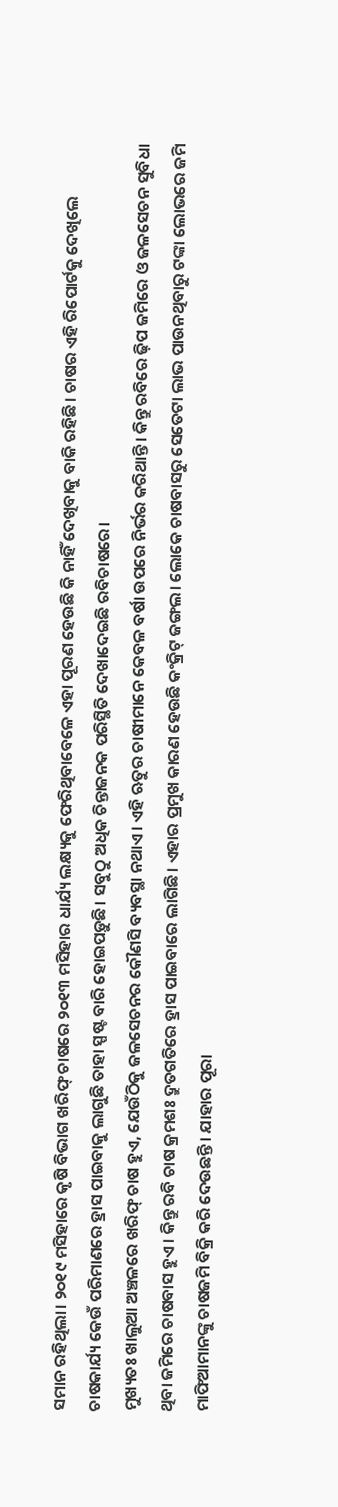ସମାନ ରହିଥିଲା। ୨୦୧୯ ମସିହାରେ କୃଷି ବିଭାଗ ଖରିଫ୍ ଚାଷରେ ୨୦୧୩ ମସିହାର ଧାର୍ଯ୍ୟ ଲକ୍ଷ୍ୟକୁ ଫେରିଥିବାବେଳେ ଏହା ପୂରଣ ହେଉଛି କି ନାହିଁ ଦେଖିବାକୁ ବାକି ରହିଛି। ଚାଷର ଏହି ରିପୋର୍ଟକୁ ଦେଖିଲେ ଚାଷକାର୍ଯ୍ୟ କେଉଁ ପରିମାଣରେ ହ୍ରାସ ପାଇବାକୁ ଲାଗୁଛି ତାହା ସ୍ପଷ୍ଟ ବାରି ହୋଇପଡ଼ୁଛି। ସବୁଠୁ ଅଧିକ ଚିନ୍ତାଜନକ ପରିସ୍ଥିତି ଦେଖାଦେଇଛି ରବିଚାଷରେ।
ମୁଖ୍ୟତଃ ଖାଲୁଆ ଅଞ୍ଚଳରେ ଖରିଫ୍ ଚାଷ ହୁଏ, ଯେଉଁଠିକୁ ଜଳସେଚନର କୌଣସି ବ୍ୟବସ୍ଥା ନଥାଏ। ଏହି ଋତୁର ଚାଷୀମାନେ କେବଳ ବର୍ଷା ଉପରେ ନିର୍ଭର କରିଥାନ୍ତି। କିନ୍ତୁ ରବିରେ ଢ଼ିପ ଜମିରେ ଓ ଜଳସେଚନ ସୁବିଧା ଥିବା ଜମିରେ ଚାଷବାସ ହୁଏ। କିନ୍ତୁ ରବି ଚାଷ କ୍ରମଶଃ ଦ୍ରୁତଗତିରେ ହ୍ରାସ ପାଇବାରେ ଲାଗିଛି। ଏହାର ପ୍ରମୁଖ କାରଣ ହେଉଛି କଂକ୍ରିଟ୍ ଜଙ୍ଗଲ। ଲୋକେ ଚାଷବାସରୁ ସେତେଟା ଲାଭ ପାଉନଥିବାରୁ ଟଙ୍କା ଲୋଭରେ ଜମି ମାଫିଆମାନଙ୍କୁ ଚାଷଜମି ବିକ୍ରି କରି ଦେଉଛନ୍ତି। ଯାହାର ପୂରା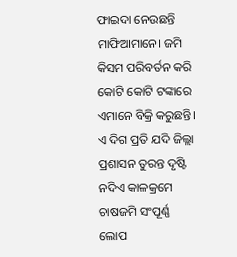ଫାଇଦା ନେଉଛନ୍ତି ମାଫିଆମାନେ। ଜମି କିସମ ପରିବର୍ତନ କରି କୋଟି କୋଟି ଟଙ୍କାରେ ଏମାନେ ବିକ୍ରି କରୁଛନ୍ତି। ଏ ଦିଗ ପ୍ରତି ଯଦି ଜିଲ୍ଲା ପ୍ରଶାସନ ତୁରନ୍ତ ଦୃଷ୍ଟି ନଦିଏ କାଳକ୍ରମେ ଚାଷଜମି ସଂପୂର୍ଣ୍ଣ ଲୋପ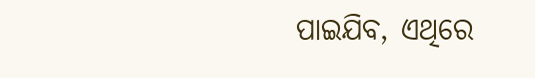ପାଇଯିବ, ଏଥିରେ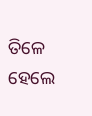ତିଳେ ହେଲେ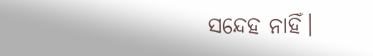ସନ୍ଦେହ ନାହିଁ।